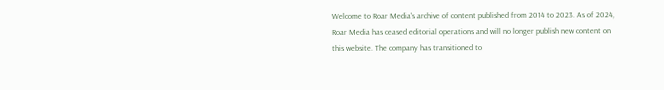Welcome to Roar Media's archive of content published from 2014 to 2023. As of 2024, Roar Media has ceased editorial operations and will no longer publish new content on this website. The company has transitioned to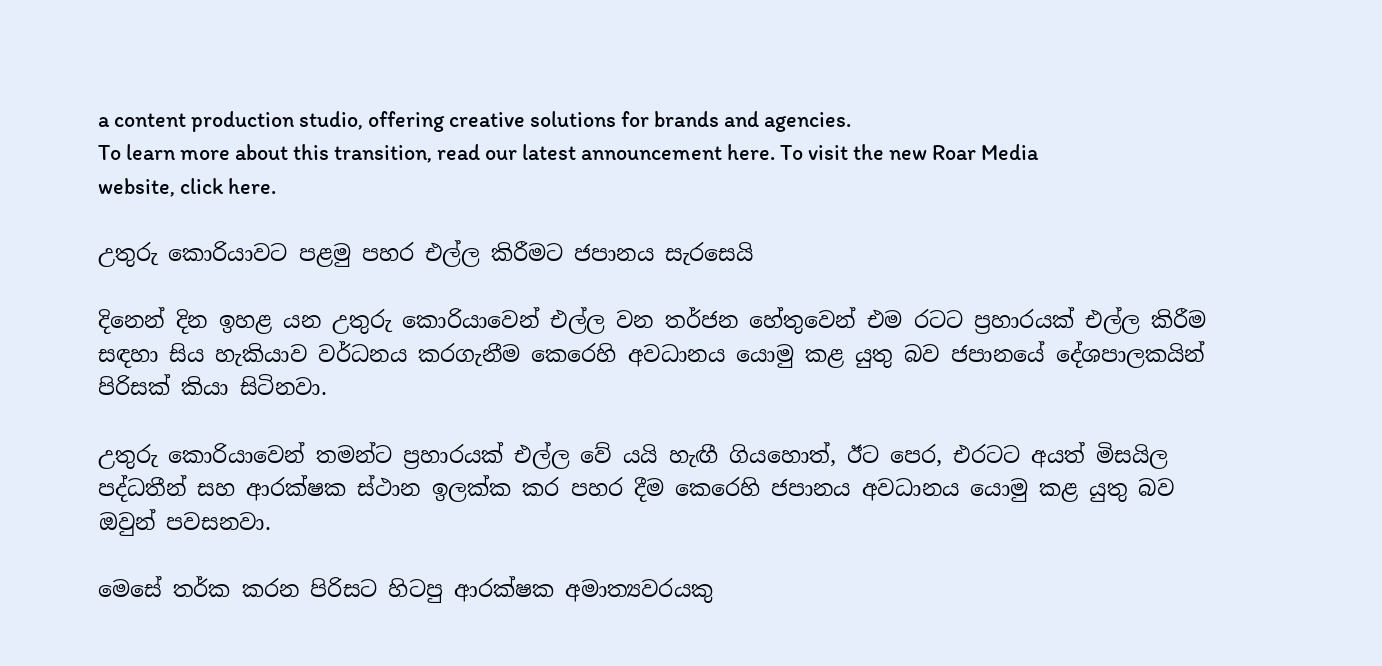a content production studio, offering creative solutions for brands and agencies.
To learn more about this transition, read our latest announcement here. To visit the new Roar Media website, click here.

උතුරු කොරියාවට පළමු පහර එල්ල කිරීමට ජපානය සැරසෙයි

දිනෙන් දින ඉහළ යන උතුරු කොරියාවෙන් එල්ල වන තර්ජන හේතුවෙන් එම රටට ප්‍රහාරයක් එල්ල කිරීම සඳහා සිය හැකියාව වර්ධනය කරගැනීම කෙරෙහි අවධානය යොමු කළ යුතු බව ජපානයේ දේශපාලකයින් පිරිසක් කියා සිටිනවා.

උතුරු කොරියාවෙන් තමන්ට ප්‍රහාරයක් එල්ල වේ යයි හැඟී ගියහොත්, ඊට පෙර, එරටට අයත් මිසයිල පද්ධතීන් සහ ආරක්ෂක ස්ථාන ඉලක්ක කර පහර දීම කෙරෙහි ජපානය අවධානය යොමු කළ යුතු බව ඔවුන් පවසනවා.

මෙසේ තර්ක කරන පිරිසට හිටපු ආරක්ෂක අමාත්‍යවරයකු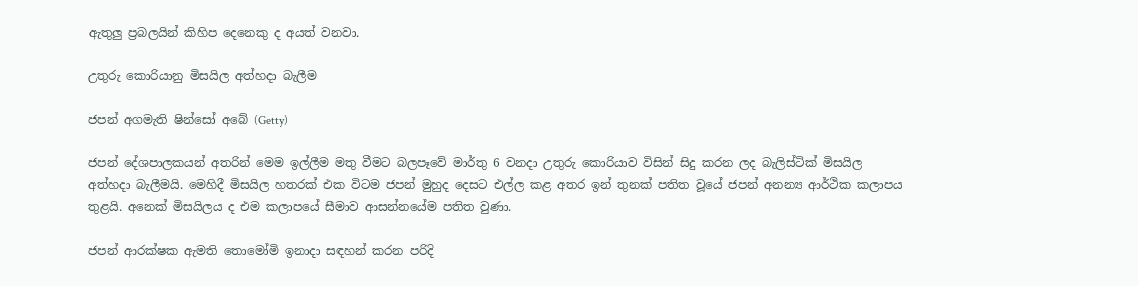ඇතුලු ප්‍රබලයින් කිහිප දෙනෙකු ද අයත් වනවා.

උතුරු කොරියානු මිසයිල අත්හදා බැලීම

ජපන් අගමැති ෂින්සෝ අබේ (Getty)

ජපන් දේශපාලකයන් අතරින් මෙම ඉල්ලීම මතු වීමට බලපෑවේ මාර්තු 6 වනදා උතුරු කොරියාව විසින් සිදු කරන ලද බැලිස්ටික් මිසයිල අත්හදා බැලීමයි. මෙහිදී මිසයිල හතරක් එක විටම ජපන් මුහුද දෙසට එල්ල කළ අතර ඉන් තුනක් පතිත වූයේ ජපන් අනන්‍ය ආර්ථික කලාපය තුළයි. අනෙක් මිසයිලය ද එම කලාපයේ සීමාව ආසන්නයේම පතිත වුණා.

ජපන් ආරක්ෂක ඇමති තොමෝමි ඉනාදා සඳහන් කරන පරිදි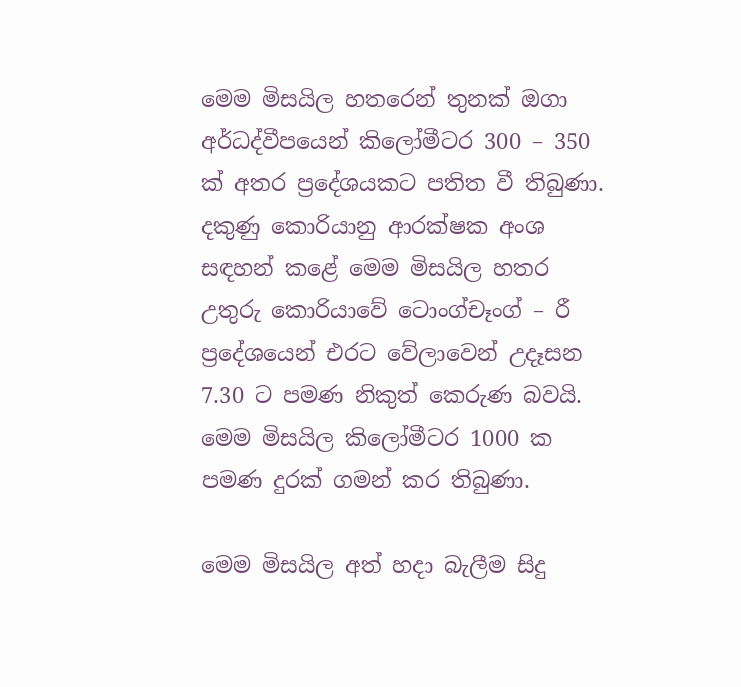මෙම මිසයිල හතරෙන් තුනක් ඔගා අර්ධද්වීපයෙන් කිලෝමීටර 300 – 350 ක් අතර ප්‍රදේශයකට පතිත වී තිබුණා. දකුණු කොරියානු ආරක්ෂක අංශ සඳහන් කළේ මෙම මිසයිල හතර උතුරු කොරියාවේ ටොංග්චෑංග් – රී ප්‍රදේශයෙන් එරට වේලාවෙන් උදෑසන 7.30 ට පමණ නිකුත් කෙරුණ බවයි. මෙම මිසයිල කිලෝමීටර 1000 ක පමණ දුරක් ගමන් කර තිබුණා.

මෙම මිසයිල අත් හදා බැලීම සිදු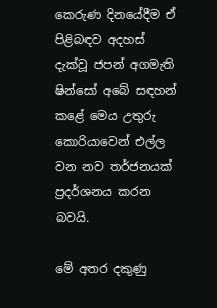කෙරුණ දිනයේදීම ඒ පිළිබඳව අදහස් දැක්වූ ජපන් අගමැති ෂින්සෝ අබේ සඳහන් කළේ මෙය උතුරු කොරියාවෙන් එල්ල වන නව තර්ජනයක් ප්‍රදර්ශනය කරන බවයි.

මේ අතර දකුණු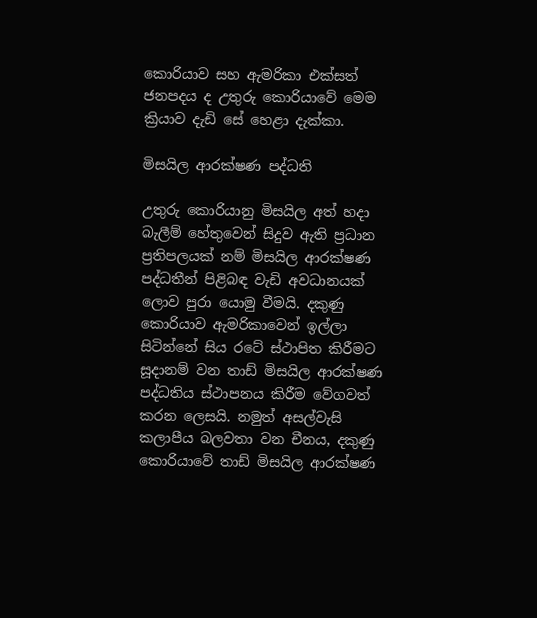කොරියාව සහ ඇමරිකා එක්සත් ජනපදය ද උතුරු කොරියාවේ මෙම ක්‍රියාව දැඩි සේ හෙළා දැක්කා.

මිසයිල ආරක්ෂණ පද්ධති

උතුරු කොරියානු මිසයිල අත් හදා බැලීම් හේතුවෙන් සිදුව ඇති ප්‍රධාන ප්‍රතිපලයක් නම් මිසයිල ආරක්ෂණ පද්ධතීන් පිළිබඳ වැඩි අවධානයක් ලොව පුරා යොමු වීමයි. දකුණු කොරියාව ඇමරිකාවෙන් ඉල්ලා සිටින්නේ සිය රටේ ස්ථාපිත කිරීමට සූදානම් වන තාඩ් මිසයිල ආරක්ෂණ පද්ධතිය ස්ථාපනය කිරීම වේගවත් කරන ලෙසයි. නමුත් අසල්වැසි කලාපීය බලවතා වන චීනය, දකුණු කොරියාවේ තාඩ් මිසයිල ආරක්ෂණ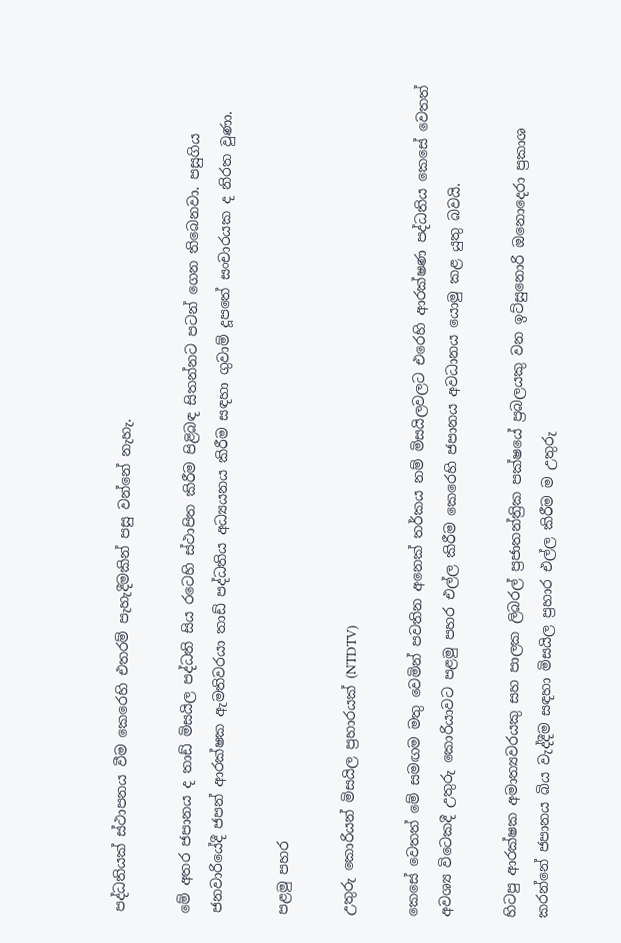පද්ධතියක් ස්ථාපනය වීම කෙරෙහි එතරම් පැහැදීමකින් පසු වන්නේ නැහැ.

මේ අතර ජපානය ද තාඩ් මිසයිල පද්ධති සිය රටෙහි ස්ථාපිත කිරීම පිළිබඳ සිතන්නට පටන් ගෙන තිබෙනවා. පසුගිය ජනවාරියේදී ජපන් ආරක්ෂක ඇමතිවරයා තාඩ් පද්ධතිය අධ්‍යයනය කිරීම සඳහා ගුවාම් දූපතේ සංචාරයක ද නිරත වුණා.

පළමු පහර

උතුරු කොරියන් මිසයිල ප්‍රහාරයක් (NTDTV)

කෙසේ වෙතත් මේ සමඟම මතු වෙමින් පවතින අනෙක් තර්කය නම් මිසයිලවලට එරෙහි ආරක්ෂණ පද්ධතිය කෙසේ වෙතත් අවශ්‍ය විටෙකදී උතුරු කොරියාවට පළමු පහර එල්ල කිරීම කෙරෙහි ජපානය අවධානය යොමු කළ යුතු බවයි.

හිටපු ආරක්ෂක අමාත්‍යවරයකු සහ පාලක ලිබරල් ප්‍රජාතන්ත්‍රික පක්ෂයේ ප්‍රබලයකු වන ඉට්සුනොරි ඔනොදෙරා ප්‍රකාශ කරන්නේ ජපානය බිය වැද්දීම සඳහා මිසයිල ප්‍රහාර එල්ල කිරීම ම උතුරු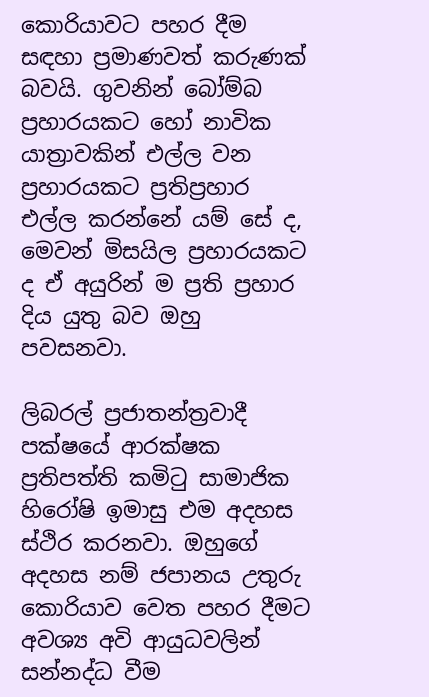කොරියාවට පහර දීම සඳහා ප්‍රමාණවත් කරුණක් බවයි. ගුවනින් බෝම්බ ප්‍රහාරයකට හෝ නාවික යාත්‍රාවකින් එල්ල වන ප්‍රහාරයකට ප්‍රතිප්‍රහාර එල්ල කරන්නේ යම් සේ ද, මෙවන් මිසයිල ප්‍රහාරයකට ද ඒ අයුරින් ම ප්‍රති ප්‍රහාර දිය යුතු බව ඔහු පවසනවා.

ලිබරල් ප්‍රජාතන්ත්‍රවාදී පක්ෂයේ ආරක්ෂක ප්‍රතිපත්ති කමිටු සාමාජික හිරෝෂි ඉමාසු එම අදහස ස්ථිර කරනවා. ඔහුගේ අදහස නම් ජපානය උතුරු කොරියාව වෙත පහර දීමට අවශ්‍ය අවි ආයුධවලින් සන්නද්ධ වීම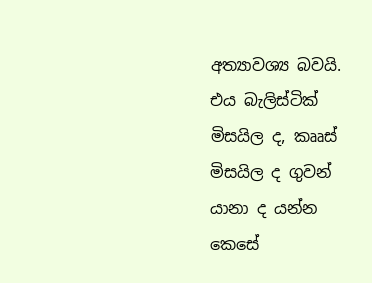අත්‍යාවශ්‍ය බවයි. එය බැලිස්ටික් මිසයිල ද, කෲස් මිසයිල ද ගුවන් යානා ද යන්න කෙසේ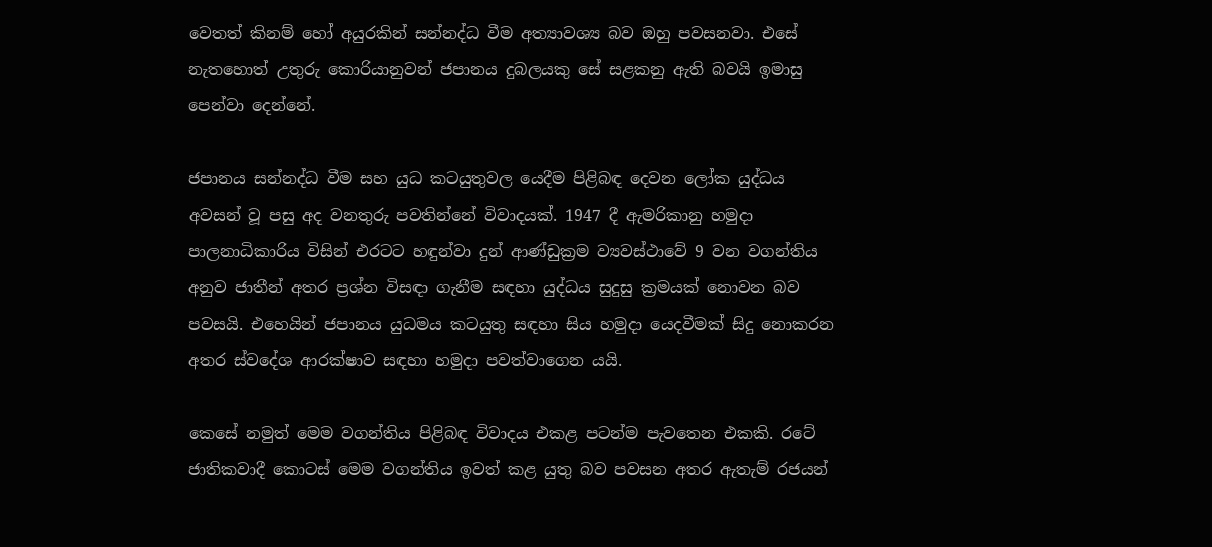වෙතත් කිනම් හෝ අයුරකින් සන්නද්ධ වීම අත්‍යාවශ්‍ය බව ඔහු පවසනවා. එසේ නැතහොත් උතුරු කොරියානුවන් ජපානය දුබලයකු සේ සළකනු ඇති බවයි ඉමාසු පෙන්වා දෙන්නේ.

ජපානය සන්නද්ධ වීම සහ යුධ කටයුතුවල යෙදීම පිළිබඳ දෙවන ලෝක යුද්ධය අවසන් වූ පසු අද වනතුරු පවතින්නේ විවාදයක්. 1947 දී ඇමරිකානු හමුදා පාලනාධිකාරිය විසින් එරටට හඳුන්වා දුන් ආණ්ඩුක්‍රම ව්‍යවස්ථාවේ 9 වන වගන්තිය අනුව ජාතීන් අතර ප්‍රශ්න විසඳා ගැනීම සඳහා යුද්ධය සුදුසු ක්‍රමයක් නොවන බව පවසයි. එහෙයින් ජපානය යුධමය කටයුතු සඳහා සිය හමුදා යෙදවීමක් සිදු නොකරන අතර ස්වදේශ ආරක්ෂාව සඳහා හමුදා පවත්වාගෙන යයි.

කෙසේ නමුත් මෙම වගන්තිය පිළිබඳ විවාදය එකළ පටන්ම පැවතෙන එකකි. රටේ ජාතිකවාදී කොටස් මෙම වගන්තිය ඉවත් කළ යුතු බව පවසන අතර ඇතැම් රජයන්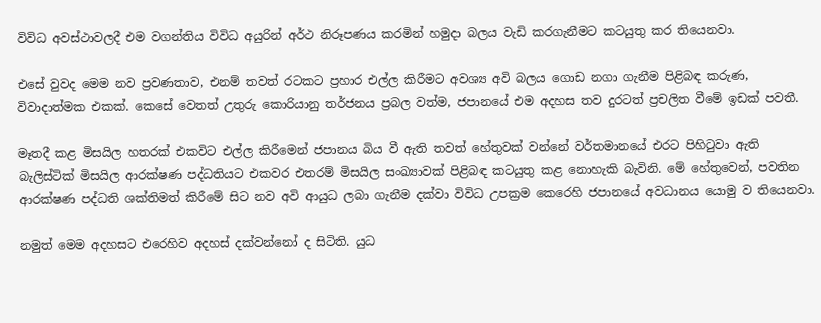විවිධ අවස්ථාවලදී එම වගන්තිය විවිධ අයුරින් අර්ථ නිරූපණය කරමින් හමුදා බලය වැඩි කරගැනීමට කටයුතු කර තියෙනවා.

එසේ වුවද මෙම නව ප්‍රවණතාව, එනම් තවත් රටකට ප්‍රහාර එල්ල කිරීමට අවශ්‍ය අවි බලය ගොඩ නගා ගැනීම පිළිබඳ කරුණ, විවාදාත්මක එකක්. කෙසේ වෙතත් උතුරු කොරියානු තර්ජනය ප්‍රබල වත්ම, ජපානයේ එම අදහස තව දුරටත් ප්‍රචලිත වීමේ ඉඩක් පවතී.

මෑතදී කළ මිසයිල හතරක් එකවිට එල්ල කිරීමෙන් ජපානය බිය වී ඇති තවත් හේතුවක් වන්නේ වර්තමානයේ එරට පිහිටුවා ඇති බැලිස්ටික් මිසයිල ආරක්ෂණ පද්ධතියට එකවර එතරම් මිසයිල සංඛ්‍යාවක් පිළිබඳ කටයුතු කළ නොහැකි බැවිනි. මේ හේතුවෙන්, පවතින ආරක්ෂණ පද්ධති ශක්තිමත් කිරීමේ සිට නව අවි ආයුධ ලබා ගැනීම දක්වා විවිධ උපක්‍රම කෙරෙහි ජපානයේ අවධානය යොමු ව තියෙනවා.

නමුත් මෙම අදහසට එරෙහිව අදහස් දක්වන්නෝ ද සිටිති. යුධ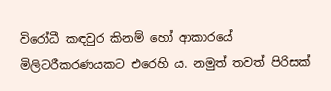විරෝධී කඳවුර කිනම් හෝ ආකාරයේ මිලිටරීකරණයකට එරෙහි ය. නමුත් තවත් පිරිසක්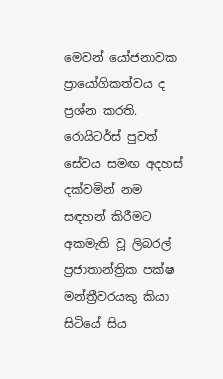මෙවන් යෝජනාවක ප්‍රායෝගිකත්වය ද ප්‍රශ්න කරති. රොයිටර්ස් පුවත් සේවය සමඟ අදහස් දක්වමින් නම සඳහන් කිරීමට අකමැති වූ ලිබරල් ප්‍රජාතාන්ත්‍රික පක්ෂ මන්ත්‍රීවරයකු කියා සිටියේ සිය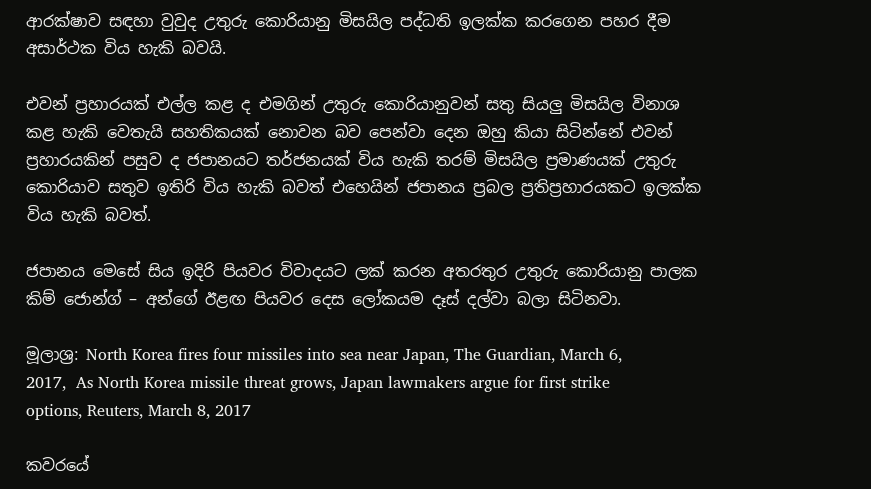ආරක්ෂාව සඳහා වුවුද උතුරු කොරියානු මිසයිල පද්ධති ඉලක්ක කරගෙන පහර දීම අසාර්ථක විය හැකි බවයි.

එවන් ප්‍රහාරයක් එල්ල කළ ද එමගින් උතුරු කොරියානුවන් සතු සියලු මිසයිල විනාශ කළ හැකි වෙතැයි සහතිකයක් නොවන බව පෙන්වා දෙන ඔහු කියා සිටින්නේ එවන් ප්‍රහාරයකින් පසුව ද ජපානයට තර්ජනයක් විය හැකි තරම් මිසයිල ප්‍රමාණයක් උතුරු කොරියාව සතුව ඉතිරි විය හැකි බවත් එහෙයින් ජපානය ප්‍රබල ප්‍රතිප්‍රහාරයකට ඉලක්ක විය හැකි බවත්.

ජපානය මෙසේ සිය ඉදිරි පියවර විවාදයට ලක් කරන අතරතුර උතුරු කොරියානු පාලක කිම් ජොන්ග් – අන්ගේ ඊළඟ පියවර දෙස ලෝකයම දෑස් දල්වා බලා සිටිනවා.

මූලාශ්‍ර: North Korea fires four missiles into sea near Japan, The Guardian, March 6, 2017,  As North Korea missile threat grows, Japan lawmakers argue for first strike options, Reuters, March 8, 2017

කවරයේ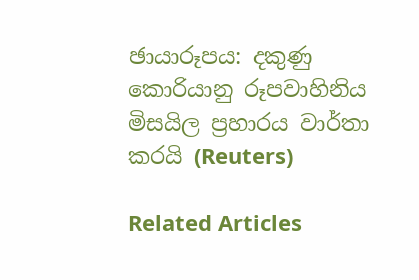ඡායාරූපය: දකුණු කොරියානු රූපවාහිනිය මිසයිල ප්‍රහාරය වාර්තා කරයි (Reuters)

Related Articles